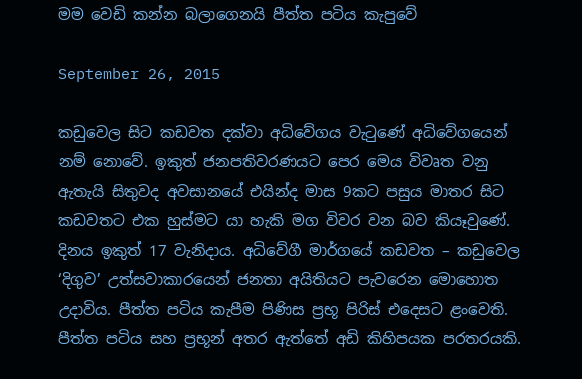මම වෙඩි කන්න බලාගෙනයි පීත්ත පටිය කැපුවේ

September 26, 2015

කඩුවෙල සිට කඩවත දක්‌වා අධිවේගය වැටුණේ අධිවේගයෙන් නම් නොවේ. ඉකුත් ජනපතිවරණයට පෙර මෙය විවෘත වනු ඇතැයි සිතුවද අවසානයේ එයින්ද මාස 9කට පසුය මාතර සිට කඩවතට එක හුස්‌මට යා හැකි මග විවර වන බව කියෑවුණේ. දිනය ඉකුත් 17 වැනිදාය. අධිවේගී මාර්ගයේ කඩවත – කඩුවෙල ‘දිගුව’ උත්සවාකාරයෙන් ජනතා අයිතියට පැවරෙන මොහොත උදාවිය. පීත්ත පටිය කැපීම පිණිස ප්‍රභූ පිරිස්‌ එදෙසට ළංවෙති. පීත්ත පටිය සහ ප්‍රභූන් අතර ඇත්තේ අඩි කිහිපයක පරතරයකි.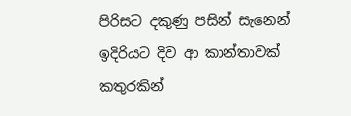පිරිසට දකුණු පසින් සැනෙන් ඉදිරියට දිව ආ කාන්තාවක්‌ කතුරකින්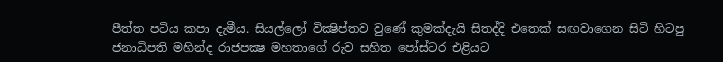පීත්ත පටිය කපා දැමීය. සියල්ලෝ වික්‍ෂිප්තව වුණේ කුමක්‌දැයි සිතද්දි එතෙක්‌ සඟවාගෙන සිටි හිටපු ජනාධිපති මහින්ද රාජපක්‍ෂ මහතාගේ රුව සහිත පෝස්‌ටර එළියට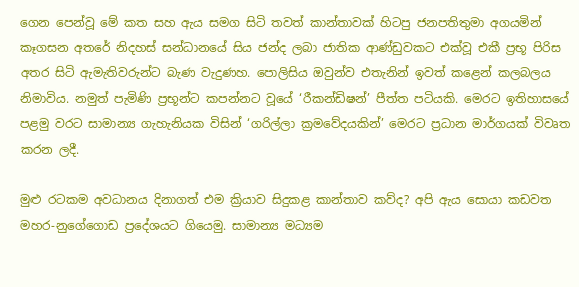ගෙන පෙන්වූ මේ කත සහ ඇය සමග සිටි තවත් කාන්තාවක්‌ හිටපු ජනපතිතුමා අගයමින් කෑගසන අතරේ නිදහස්‌ සන්ධානයේ සිය ජන්ද ලබා ජාතික ආණ්‌ඩුවකට එක්‌වූ එකී ප්‍රභූ පිරිස අතර සිටි ඇමැතිවරුන්ට බැණ වැදුණහ. පොලිසිය ඔවුන්ව එතැනින් ඉවත් කළෙන් කලබලය නිමාවිය. නමුත් පැමිණි ප්‍රභූන්ට කපන්නට වූයේ ‘රීකන්ඩිෂන්’ පීත්ත පටියකි. මෙරට ඉතිහාසයේ පළමු වරට සාමාන්‍ය ගැහැනියක විසින් ‘ගරිල්ලා ක්‍රමවේදයකින්’ මෙරට ප්‍රධාන මාර්ගයක්‌ විවෘත කරන ලදී.

මුළු රටකම අවධානය දිනාගත් එම ක්‍රියාව සිදුකළ කාන්තාව කව්ද? අපි ඇය සොයා කඩවත මහර-නුගේගොඩ ප්‍රදේශයට ගියෙමු. සාමාන්‍ය මධ්‍යම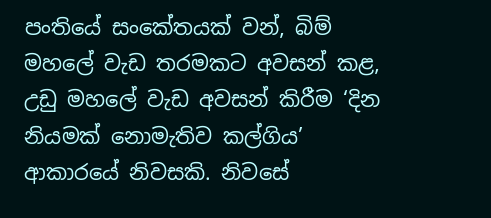පංතියේ සංකේතයක්‌ වන්, බිම් මහලේ වැඩ තරමකට අවසන් කළ, උඩු මහලේ වැඩ අවසන් කිරීම ‘දින නියමක්‌ නොමැතිව කල්ගිය’ ආකාරයේ නිවසකි. නිවසේ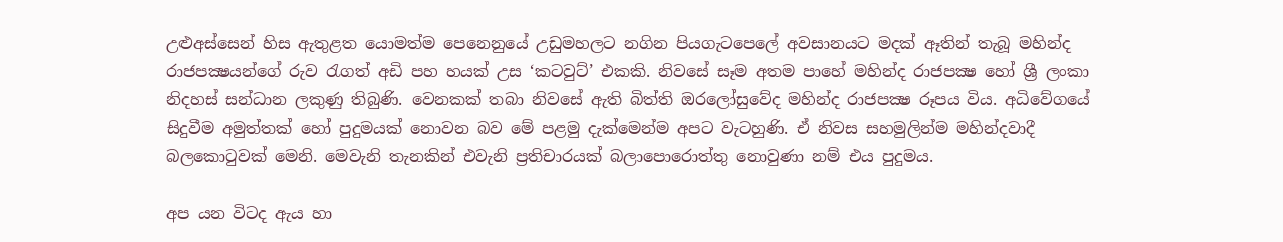උළුඅස්‌සෙන් හිස ඇතුළත යොමත්ම පෙනෙනුයේ උඩුමහලට නගින පියගැටපෙලේ අවසානයට මදක්‌ ඈතින් තැබූ මහින්ද රාජපක්‍ෂයන්ගේ රුව රැගත් අඩි පහ හයක්‌ උස ‘කටවුට්‌’ එකකි. නිවසේ සෑම අතම පාහේ මහින්ද රාජපක්‍ෂ හෝ ශ්‍රී ලංකා නිදහස්‌ සන්ධාන ලකුණු තිබුණි. වෙනකක්‌ තබා නිවසේ ඇති බිත්ති ඔරලෝසුවේද මහින්ද රාජපක්‍ෂ රූපය විය. අධිවේගයේ සිදුවීම අමුත්තක්‌ හෝ පුදුමයක්‌ නොවන බව මේ පළමු දැක්‌මෙන්ම අපට වැටහුණි. ඒ නිවස සහමුලින්ම මහින්දවාදී බලකොටුවක්‌ මෙනි. මෙවැනි තැනකින් එවැනි ප්‍රතිචාරයක්‌ බලාපොරොත්තු නොවුණා නම් එය පුදුමය.

අප යන විටද ඇය හා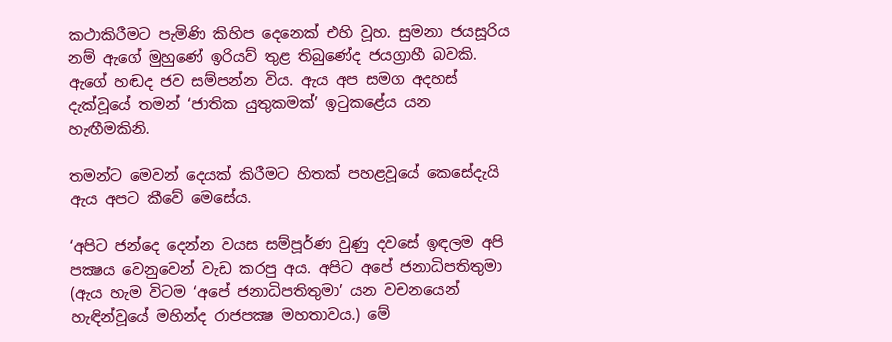කථාකිරීමට පැමිණි කිහිප දෙනෙක්‌ එහි වූහ. සුමනා ජයසූරිය නම් ඇගේ මුහුණේ ඉරියව් තුළ තිබුණේද ජයග්‍රාහී බවකි. ඇගේ හඬද ජව සම්පන්න විය. ඇය අප සමග අදහස්‌ දැක්‌වූයේ තමන් ‘ජාතික යුතුකමක්‌’ ඉටුකළේය යන හැඟීමකිනි.

තමන්ට මෙවන් දෙයක්‌ කිරීමට හිතක්‌ පහළවූයේ කෙසේදැයි ඇය අපට කීවේ මෙසේය.

‘අපිට ජන්දෙ දෙන්න වයස සම්පූර්ණ වුණු දවසේ ඉඳලම අපි පක්‍ෂය වෙනුවෙන් වැඩ කරපු අය. අපිට අපේ ජනාධිපතිතුමා (ඇය හැම විටම ‘අපේ ජනාධිපතිතුමා’ යන වචනයෙන් හැඳින්වූයේ මහින්ද රාජපක්‍ෂ මහතාවය.) මේ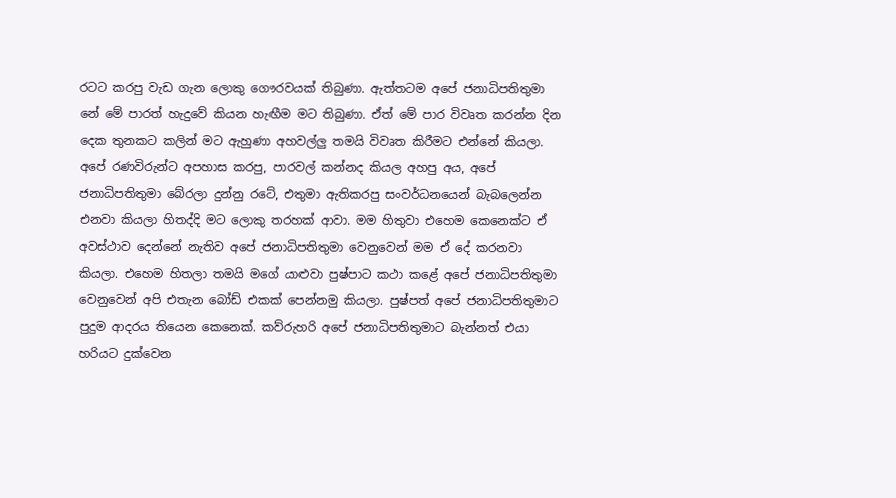රටට කරපු වැඩ ගැන ලොකු ගෞරවයක්‌ තිබුණා. ඇත්තටම අපේ ජනාධිපතිතුමා නේ මේ පාරත් හැදුවේ කියන හැඟීම මට තිබුණා. ඒත් මේ පාර විවෘත කරන්න දින දෙක තුනකට කලින් මට ඇහුණා අහවල්ලු තමයි විවෘත කිරීමට එන්නේ කියලා. අපේ රණවිරුන්ට අපහාස කරපු, පාරවල් කන්නද කියල අහපු අය, අපේ ජනාධිපතිතුමා බේරලා දුන්නු රටේ, එතුමා ඇතිකරපු සංවර්ධනයෙන් බැබලෙන්න එනවා කියලා හිතද්දි මට ලොකු තරහක්‌ ආවා. මම හිතුවා එහෙම කෙනෙක්‌ට ඒ අවස්‌ථාව දෙන්නේ නැතිව අපේ ජනාධිපතිතුමා වෙනුවෙන් මම ඒ දේ කරනවා කියලා. එහෙම හිතලා තමයි මගේ යාළුවා පුෂ්පාට කථා කළේ අපේ ජනාධිපතිතුමා වෙනුවෙන් අපි එතැන බෝඩ් එකක්‌ පෙන්නමු කියලා. පුෂ්පත් අපේ ජනාධිපතිතුමාට පුදුම ආදරය තියෙන කෙනෙක්‌. කව්රුහරි අපේ ජනාධිපතිතුමාට බැන්නත් එයා හරියට දුක්‌වෙන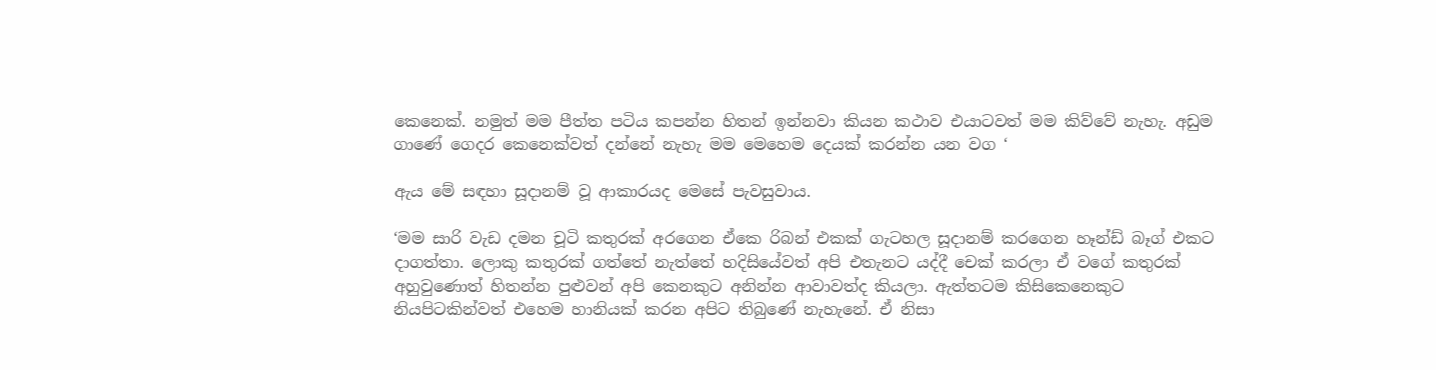කෙනෙක්‌. නමුත් මම පීත්ත පටිය කපන්න හිතන් ඉන්නවා කියන කථාව එයාටවත් මම කිව්වේ නැහැ. අඩුම ගාණේ ගෙදර කෙනෙක්‌වත් දන්නේ නැහැ මම මෙහෙම දෙයක්‌ කරන්න යන වග ‘

ඇය මේ සඳහා සූදානම් වූ ආකාරයද මෙසේ පැවසුවාය.

‘මම සාරි වැඩ දමන චූටි කතුරක්‌ අරගෙන ඒකෙ රිබන් එකක්‌ ගැටහල සූදානම් කරගෙන හෑන්ඩ් බෑග් එකට දාගත්තා. ලොකු කතුරක්‌ ගත්තේ නැත්තේ හදිසියේවත් අපි එතැනට යද්දී චෙක්‌ කරලා ඒ වගේ කතුරක්‌ අහුවුණොත් හිතන්න පුළුවන් අපි කෙනකුට අනින්න ආවාවත්ද කියලා. ඇත්තටම කිසිකෙනෙකුට නියපිටකින්වත් එහෙම හානියක්‌ කරන අපිට තිබුණේ නැහැනේ. ඒ නිසා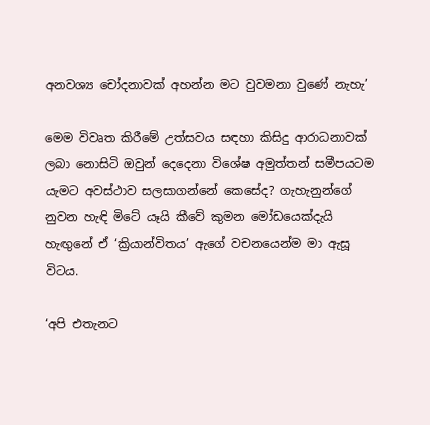අනවශ්‍ය චෝදනාවක්‌ අහන්න මට වුවමනා වුණේ නැහැ’

මෙම විවෘත කිරීමේ උත්සවය සඳහා කිසිදු ආරාධනාවක්‌ ලබා නොසිටි ඔවුන් දෙදෙනා විශේෂ අමුත්තන් සමීපයටම යැමට අවස්‌ථාව සලසාගන්නේ කෙසේද? ගැහැනුන්ගේ නුවන හැඳි මිටේ යෑයි කීවේ කුමන මෝඩයෙක්‌දැයි හැඟුනේ ඒ ‘ක්‍රියාන්විතය’ ඇගේ වචනයෙන්ම මා ඇසූ විටය.

‘අපි එතැනට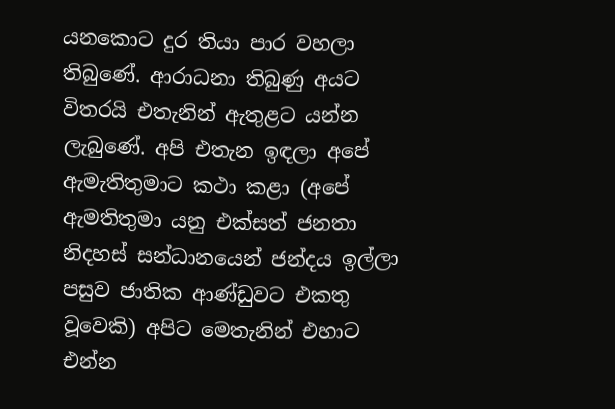යනකොට දුර තියා පාර වහලා තිබුණේ. ආරාධනා තිබුණු අයට විතරයි එතැනින් ඇතුළට යන්න ලැබුණේ. අපි එතැන ඉඳලා අපේ ඇමැතිතුමාට කථා කළා (අපේ ඇමතිතුමා යනු එක්‌සත් ජනතා නිදහස්‌ සන්ධානයෙන් ජන්දය ඉල්ලා පසුව ජාතික ආණ්‌ඩුවට එකතු වූවෙකි) අපිට මෙතැනින් එහාට එන්න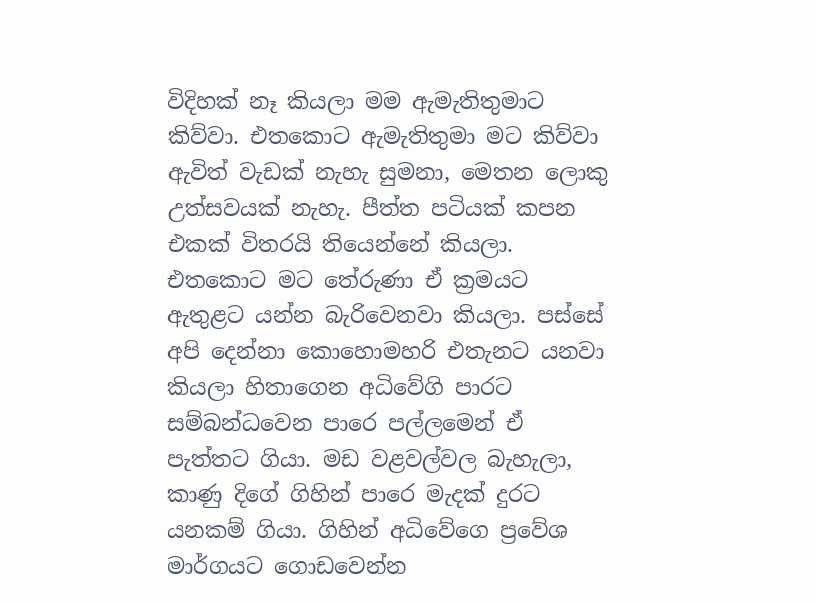විදිහක්‌ නෑ කියලා මම ඇමැතිතුමාට කිව්වා. එතකොට ඇමැතිතුමා මට කිව්වා ඇවිත් වැඩක්‌ නැහැ සුමනා, මෙතන ලොකු උත්සවයක්‌ නැහැ. පීත්ත පටියක්‌ කපන එකක්‌ විතරයි තියෙන්නේ කියලා. එතකොට මට තේරුණා ඒ ක්‍රමයට ඇතුළට යන්න බැරිවෙනවා කියලා. පස්‌සේ අපි දෙන්නා කොහොමහරි එතැනට යනවා කියලා හිතාගෙන අධිවේගි පාරට සම්බන්ධවෙන පාරෙ පල්ලමෙන් ඒ පැත්තට ගියා. මඩ වළවල්වල බැහැලා, කාණු දිගේ ගිහින් පාරෙ මැදක්‌ දුරට යනකම් ගියා. ගිහින් අධිවේගෙ ප්‍රවේශ මාර්ගයට ගොඩවෙන්න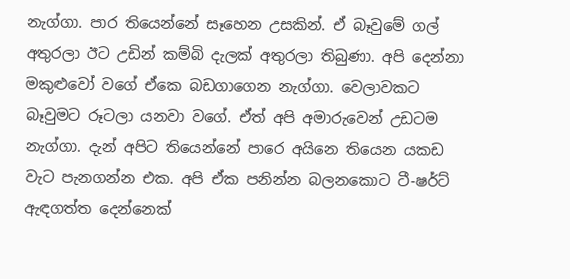නැග්ගා. පාර තියෙන්නේ සෑහෙන උසකින්. ඒ බෑවුමේ ගල් අතුරලා ඊට උඩින් කම්බි දැලක්‌ අතුරලා තිබුණා. අපි දෙන්නා මකුළුවෝ වගේ ඒකෙ බඩගාගෙන නැග්ගා. වෙලාවකට බෑවුමට රූටලා යනවා වගේ. ඒත් අපි අමාරුවෙන් උඩටම නැග්ගා. දැන් අපිට තියෙන්නේ පාරෙ අයිනෙ තියෙන යකඩ වැට පැනගන්න එක. අපි ඒක පනින්න බලනකොට ටී-ෂර්ට්‌ ඇඳගත්ත දෙන්නෙක්‌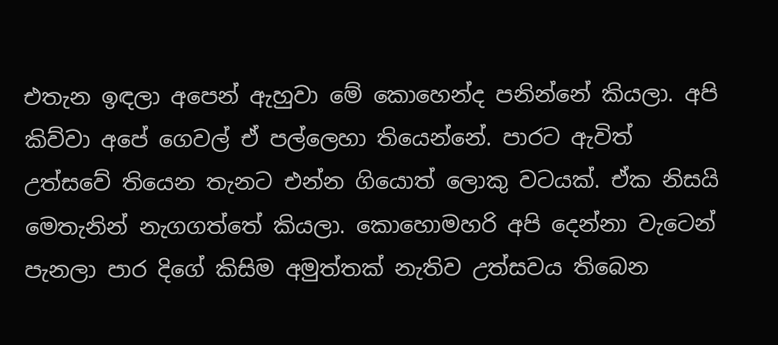එතැන ඉඳලා අපෙන් ඇහුවා මේ කොහෙන්ද පනින්නේ කියලා. අපි කිව්වා අපේ ගෙවල් ඒ පල්ලෙහා තියෙන්නේ. පාරට ඇවිත් උත්සවේ තියෙන තැනට එන්න ගියොත් ලොකු වටයක්‌. ඒක නිසයි මෙතැනින් නැගගත්තේ කියලා. කොහොමහරි අපි දෙන්නා වැටෙන් පැනලා පාර දිගේ කිසිම අමුත්තක්‌ නැතිව උත්සවය තිබෙන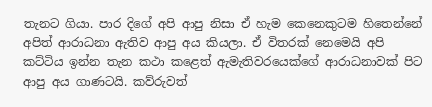තැනට ගියා. පාර දිගේ අපි ආපු නිසා ඒ හැම කෙනෙකුටම හිතෙන්නේ අපිත් ආරාධනා ඇතිව ආපු අය කියලා. ඒ විතරක්‌ නෙමෙයි අපි කට්‌ටිය ඉන්න තැන කථා කළෙත් ඇමැතිවරයෙක්‌ගේ ආරාධනාවක්‌ පිට ආපු අය ගාණටයි. කව්රුවත්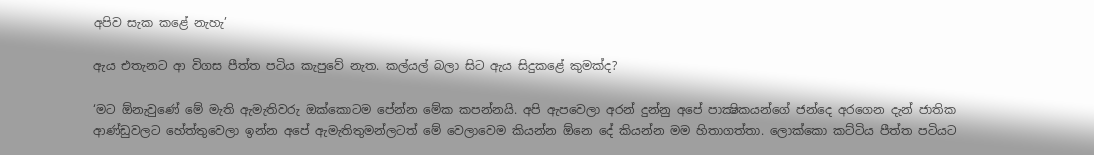අපිව සැක කළේ නැහැ’

ඇය එතැනට ආ විගස පීත්ත පටිය කැපුවේ නැත. කල්යල් බලා සිට ඇය සිදුකළේ කුමක්‌ද?

‘මට ඕනැවුණේ මේ මැති ඇමැතිවරු ඔක්‌කොටම පේන්න මේක කපන්නයි. අපි ඇපවෙලා අරන් දුන්නු අපේ පාක්‍ෂිකයන්ගේ ජන්දෙ අරගෙන දැන් ජාතික ආණ්‌ඩුවලට හේත්තුවෙලා ඉන්න අපේ ඇමැතිතුමන්ලටත් මේ වෙලාවෙම කියන්න ඕනෙ දේ කියන්න මම හිතාගත්තා. ලොක්‌කො කට්‌ටිය පීත්ත පටියට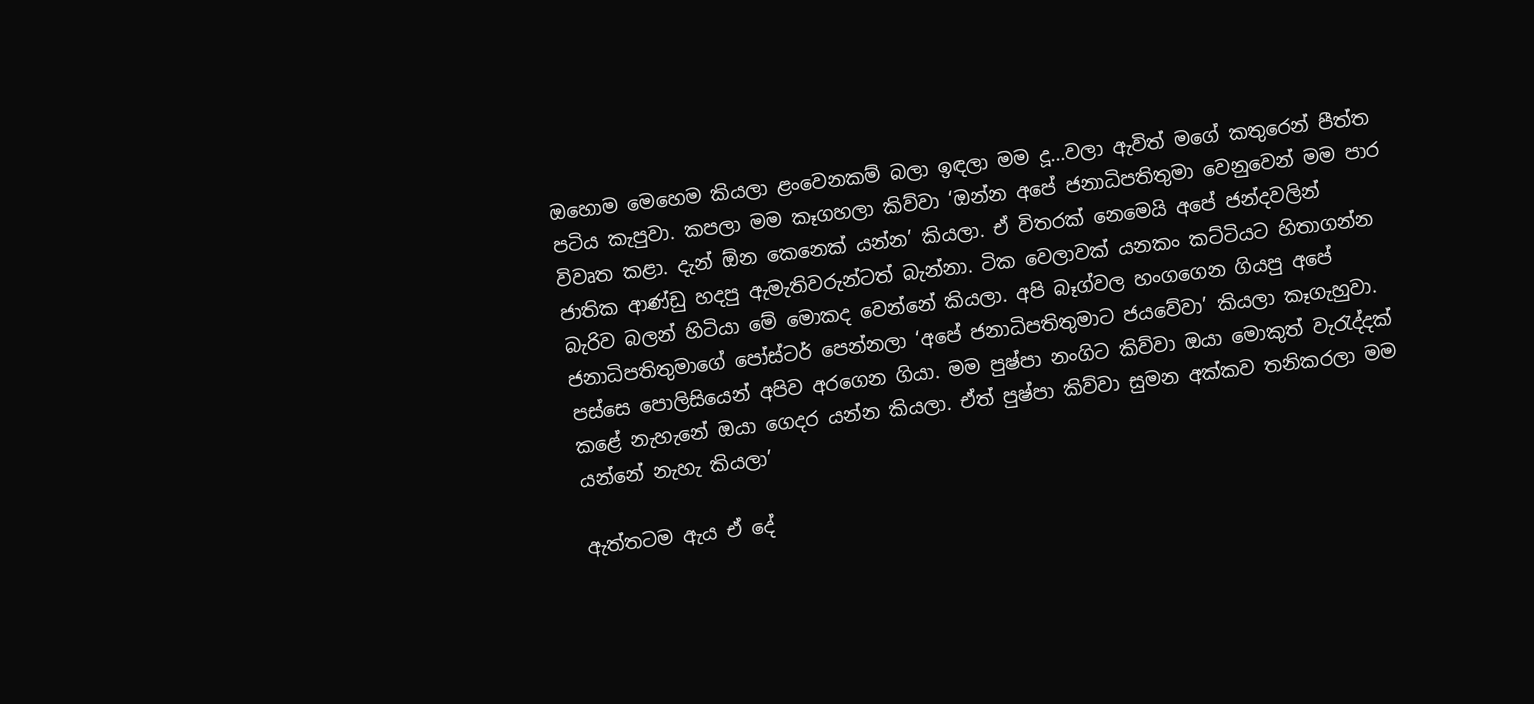ඔහොම මෙහෙම කියලා ළංවෙනකම් බලා ඉඳලා මම දූ…වලා ඇවිත් මගේ කතුරෙන් පීත්ත පටිය කැපුවා. කපලා මම කෑගහලා කිව්වා ‘ඔන්න අපේ ජනාධිපතිතුමා වෙනුවෙන් මම පාර විවෘත කළා. දැන් ඕන කෙනෙක්‌ යන්න’ කියලා. ඒ විතරක්‌ නෙමෙයි අපේ ජන්දවලින් ජාතික ආණ්‌ඩු හදපු ඇමැතිවරුන්ටත් බැන්නා. ටික වෙලාවක්‌ යනකං කට්‌ටියට හිතාගන්න බැරිව බලන් හිටියා මේ මොකද වෙන්නේ කියලා. අපි බෑග්වල හංගගෙන ගියපු අපේ ජනාධිපතිතුමාගේ පෝස්‌ටර් පෙන්නලා ‘අපේ ජනාධිපතිතුමාට ජයවේවා’ කියලා කෑගැහුවා. පස්‌සෙ පොලිසියෙන් අපිව අරගෙන ගියා. මම පුෂ්පා නංගිට කිව්වා ඔයා මොකුත් වැරැද්දක්‌ කළේ නැහැනේ ඔයා ගෙදර යන්න කියලා. ඒත් පුෂ්පා කිව්වා සුමන අක්‌කව තනිකරලා මම යන්නේ නැහැ කියලා’

ඇත්තටම ඇය ඒ දේ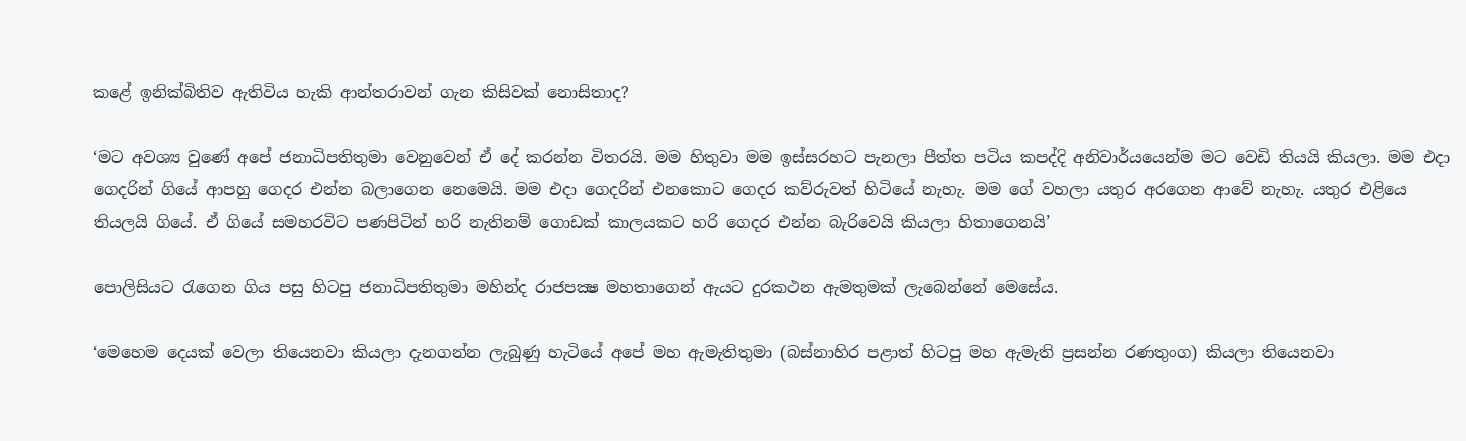කළේ ඉනික්‌බිතිව ඇතිවිය හැකි ආන්තරාවන් ගැන කිසිවක්‌ නොසිතාද?

‘මට අවශ්‍ය වුණේ අපේ ජනාධිපතිතුමා වෙනුවෙන් ඒ දේ කරන්න විතරයි. මම හිතුවා මම ඉස්‌සරහට පැනලා පීත්ත පටිය කපද්දි අනිවාර්යයෙන්ම මට වෙඩි තියයි කියලා. මම එදා ගෙදරින් ගියේ ආපහු ගෙදර එන්න බලාගෙන නෙමෙයි. මම එදා ගෙදරින් එනකොට ගෙදර කව්රුවත් හිටියේ නැහැ. මම ගේ වහලා යතුර අරගෙන ආවේ නැහැ. යතුර එළියෙ තියලයි ගියේ. ඒ ගියේ සමහරවිට පණපිටින් හරි නැතිනම් ගොඩක්‌ කාලයකට හරි ගෙදර එන්න බැරිවෙයි කියලා හිතාගෙනයි’

පොලිසියට රැගෙන ගිය පසු හිටපු ජනාධිපතිතුමා මහින්ද රාජපක්‍ෂ මහතාගෙන් ඇයට දුරකථන ඇමතුමක්‌ ලැබෙන්නේ මෙසේය.

‘මෙහෙම දෙයක්‌ වෙලා තියෙනවා කියලා දැනගන්න ලැබුණු හැටියේ අපේ මහ ඇමැතිතුමා (බස්‌නාහිර පළාත් හිටපු මහ ඇමැති ප්‍රසන්න රණතුංග) කියලා තියෙනවා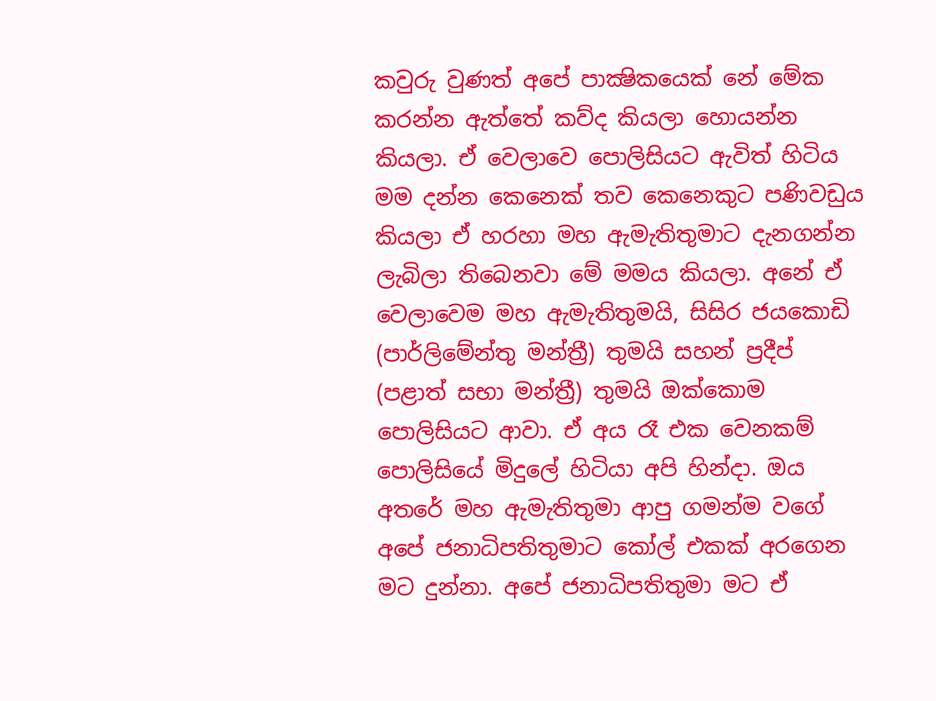කවුරු වුණත් අපේ පාක්‍ෂිකයෙක්‌ නේ මේක කරන්න ඇත්තේ කව්ද කියලා හොයන්න කියලා. ඒ වෙලාවෙ පොලිසියට ඇවිත් හිටිය මම දන්න කෙනෙක්‌ තව කෙනෙකුට පණිවඩුය කියලා ඒ හරහා මහ ඇමැතිතුමාට දැනගන්න ලැබිලා තිබෙනවා මේ මමය කියලා. අනේ ඒ වෙලාවෙම මහ ඇමැතිතුමයි, සිසිර ජයකොඩි (පාර්ලිමේන්තු මන්ත්‍රී) තුමයි සහන් ප්‍රදීප් (පළාත් සභා මන්ත්‍රී) තුමයි ඔක්‌කොම පොලිසියට ආවා. ඒ අය රෑ එක වෙනකම් පොලිසියේ මිදුලේ හිටියා අපි හින්දා. ඔය අතරේ මහ ඇමැතිතුමා ආපු ගමන්ම වගේ අපේ ජනාධිපතිතුමාට කෝල් එකක්‌ අරගෙන මට දුන්නා. අපේ ජනාධිපතිතුමා මට ඒ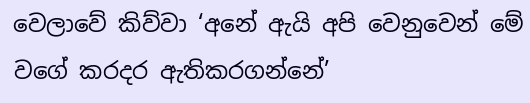වෙලාවේ කිව්වා ‘අනේ ඇයි අපි වෙනුවෙන් මේ වගේ කරදර ඇතිකරගන්නේ’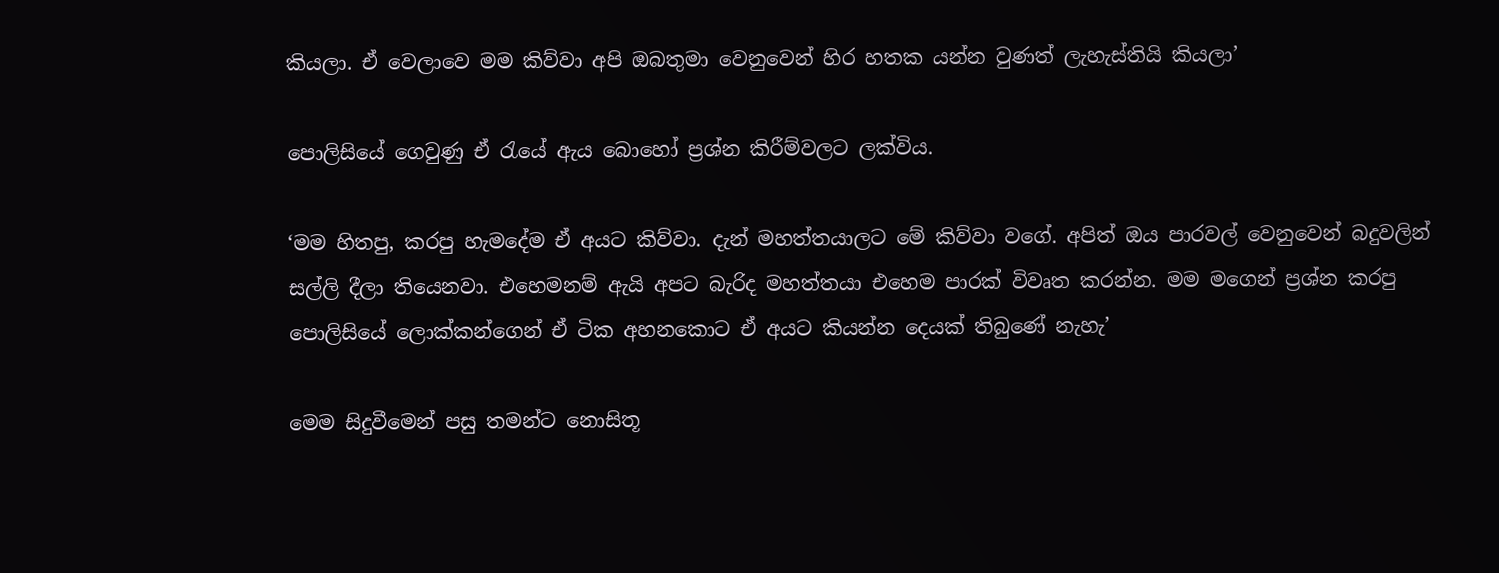කියලා. ඒ වෙලාවෙ මම කිව්වා අපි ඔබතුමා වෙනුවෙන් හිර හතක යන්න වුණත් ලැහැස්‌තියි කියලා’

පොලිසියේ ගෙවුණු ඒ රැයේ ඇය බොහෝ ප්‍රශ්න කිරීම්වලට ලක්‌විය.

‘මම හිතපු, කරපු හැමදේම ඒ අයට කිව්වා. දැන් මහත්තයාලට මේ කිව්වා වගේ. අපිත් ඔය පාරවල් වෙනුවෙන් බදුවලින් සල්ලි දීලා තියෙනවා. එහෙමනම් ඇයි අපට බැරිද මහත්තයා එහෙම පාරක්‌ විවෘත කරන්න. මම මගෙන් ප්‍රශ්න කරපු පොලිසියේ ලොක්‌කන්ගෙන් ඒ ටික අහනකොට ඒ අයට කියන්න දෙයක්‌ තිබුණේ නැහැ’

මෙම සිදුවීමෙන් පසු තමන්ට නොසිතූ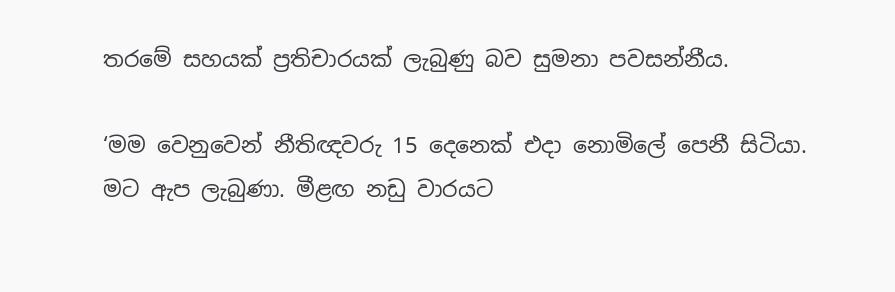තරමේ සහයක්‌ ප්‍රතිචාරයක්‌ ලැබුණු බව සුමනා පවසන්නීය.

‘මම වෙනුවෙන් නීතිඥවරු 15 දෙනෙක්‌ එදා නොමිලේ පෙනී සිටියා. මට ඇප ලැබුණා. මීළඟ නඩු වාරයට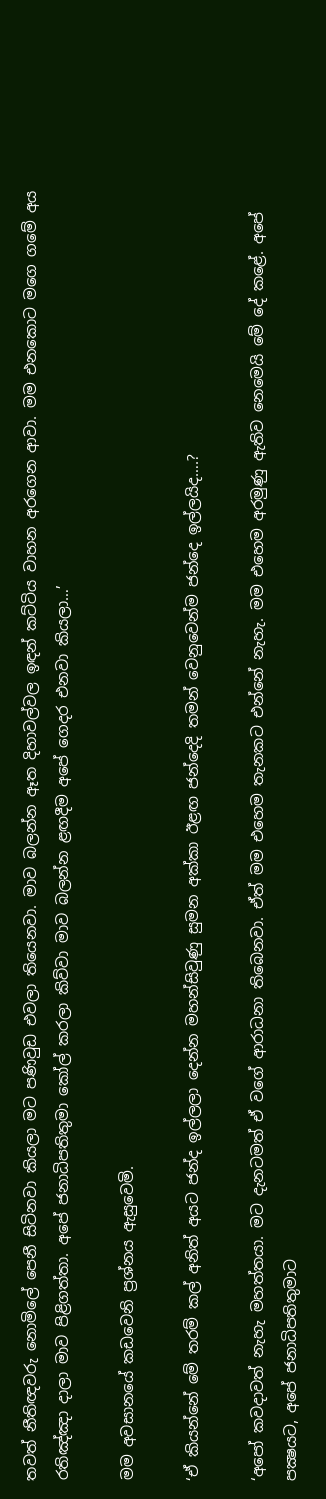තවත් නීතිඥවරු නොමිලේ පෙනී සිටිනවා කියලා මට පණිවුඩ එවලා තියෙනවා. මාව බලන්න ඈත දිහාවල්වල ඉඳන් කට්‌ටිය වාහන අරගෙන ආවා. මම එනකොට මගෙ ගමේ අය රතිඤ්ඤා දාලා මාව පිළිගත්තා. අපේ ජනාධිපතිතුමා කෝල් කරලා කිව්වා මාව බලන්න ළඟදීම අපේ ගෙදර එනවා කියලා…’

මම අවසානයේ කඩවෙනි ප්‍රශ්නය ඇසුවෙමි.

‘ඒ කියන්නේ මේ තරම් කල් අනිත් අයට ජන්ද ඉල්ලලා දෙන්න මහන්සිවුණු සුමන අක්‌කා ඊළඟ ජන්දෙදි තමන් වෙනුවෙන්ම ජන්දෙ ඉල්ලයිද….?

‘අපෝ කවදාවත් නැහැ මහත්තයා. මට දැනටමත් ඒ වගේ ආරාධනා තිබෙනවා. ඒත් මම එහෙම තැනකට එන්නේ නැහැ. මම එහෙම අරමුණු ඇතිව නෙමෙයි මේ දේ කළේ. අපේ පක්‍ෂයට, අපේ ජනාධිපතිතුමාට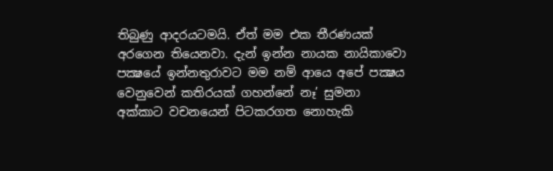තිබුණු ආදරයටමයි. ඒත් මම එක තීරණයක්‌ අරගෙන තියෙනවා. දැන් ඉන්න නායක නායිකාවො පක්‍ෂයේ ඉන්නතුරාවට මම නම් ආයෙ අපේ පක්‍ෂය වෙනුවෙන් කතිරයක්‌ ගහන්නේ නෑ’ සුමනා අක්‌කාට වචනයෙන් පිටකරගත නොහැකි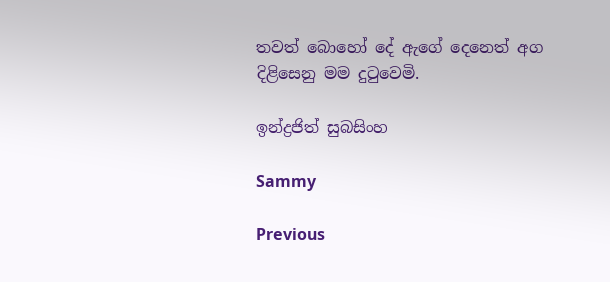තවත් බොහෝ දේ ඇගේ දෙනෙත් අග දිළිසෙනු මම දුටුවෙමි.

ඉන්ද්‍රජිත් සුබසිංහ

Sammy

Previous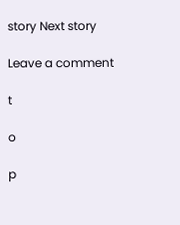story Next story

Leave a comment

t

o

p